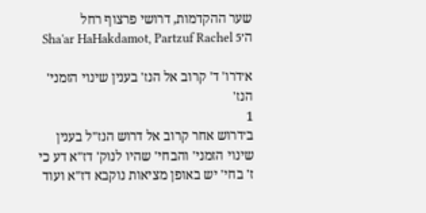שער ההקדמות, דרושי פרצוף רחל ה׳Sha'ar HaHakdamot, Partzuf Rachel 5

א׳דרו' ד' קרוב אל הנז' בענין שינוי הזמני' הנז'
1
ב׳דרוש אחר קרוב אל דרוש הנז"ל בענין שינוי הזמני' והבחי' שהיו לנוק' דז"א דע כי ז' בחי' יש באופן מציאות נוקבא דז"א ועוד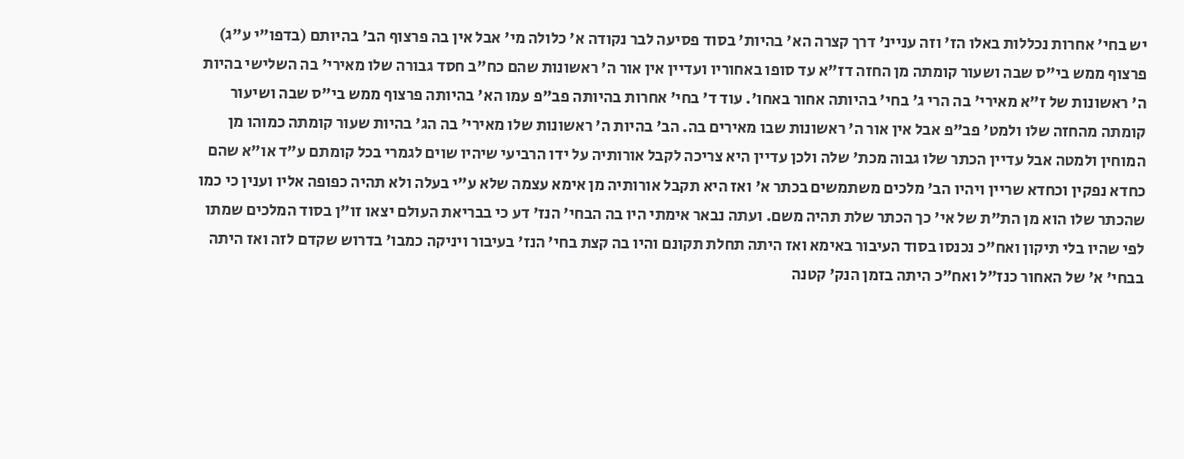יש בחי' אחרות נכללות באלו הז' וזה עניינ' דרך קצרה הא' בהיות' בסוד פסיעה לבר נקודה א' כלולה מי' אבל אין בה פרצוף הב' בהיותם (בדפו"י ע"ג) פרצוף ממש בי"ס שבה ושעור קומתה מן החזה דז"א עד סופו באחוריו ועדיין אין אור ה' ראשונות שהם כח"ב חסד גבורה שלו מאירי' בה השלישי בהיות ה' ראשונות של ז"א מאירי' בה הרי ג' בחי' בהיותה אחור באחו'. עוד ד' בחי' אחרות בהיותה פב"פ עמו הא' בהיותה פרצוף ממש בי"ס שבה ושיעור קומתה מהחזה שלו ולמט' פב"פ אבל אין אור ה' ראשונות שבו מאירים בה. הב' בהיות ה' ראשונות שלו מאירי' בה הג' בהיות שעור קומתה כמוהו מן המוחין ולמטה אבל עדיין הכתר שלו גבוה מכת' שלה ולכן עדיין היא צריכה לקבל אורותיה על ידו הרביעי שיהיו שוים לגמרי בכל קומתם ע"ד או"א שהם כחדא נפקין וכחדא שריין ויהיו הב' מלכים משתמשים בכתר א' ואז היא תקבל אורותיה מן אימא עצמה שלא ע"י בעלה ולא תהיה כפופה אליו וענין כי כמו שהכתר שלו הוא מן הת"ת של אי' כך הכתר שלת תהיה משם. ועתה נבאר אימתי היו בה הבחי' הנז' דע כי בבריאת העולם יצאו זו"ן בסוד המלכים שמתו לפי שהיו בלי תיקון ואח"כ נכנסו בסוד העיבור באימא ואז היתה תחלת תקונם והיו בה קצת בחי' הנז' בעיבור ויניקה כמבו' בדרוש שקדם לזה ואז היתה בבחי' א' של האחור כנז"ל ואח"כ היתה בזמן הנק' קטנה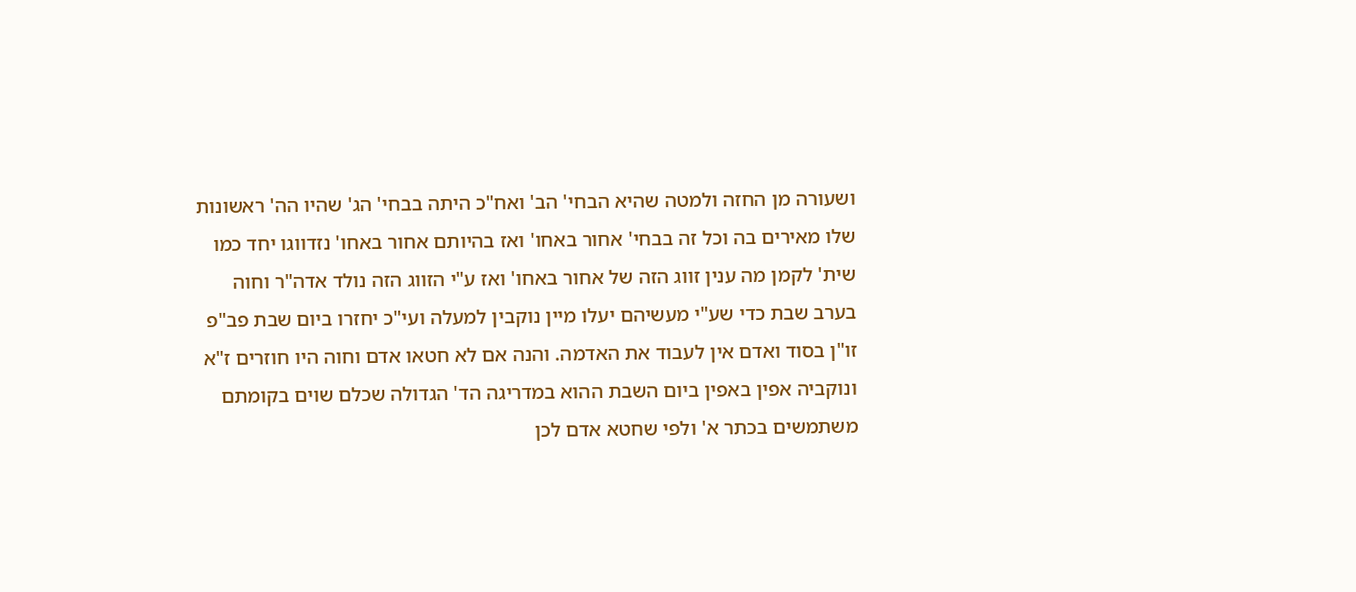ושעורה מן החזה ולמטה שהיא הבחי' הב' ואח"כ היתה בבחי' הג' שהיו הה' ראשונות שלו מאירים בה וכל זה בבחי' אחור באחו' ואז בהיותם אחור באחו' נזדווגו יחד כמו שית' לקמן מה ענין זווג הזה של אחור באחו' ואז ע"י הזווג הזה נולד אדה"ר וחוה בערב שבת כדי שע"י מעשיהם יעלו מיין נוקבין למעלה ועי"כ יחזרו ביום שבת פב"פ זו"ן בסוד ואדם אין לעבוד את האדמה. והנה אם לא חטאו אדם וחוה היו חוזרים ז"א ונוקביה אפין באפין ביום השבת ההוא במדריגה הד' הגדולה שכלם שוים בקומתם משתמשים בכתר א' ולפי שחטא אדם לכן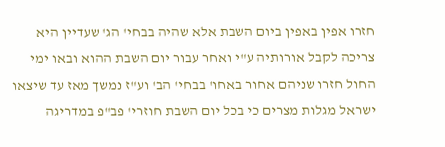חזרו אפין באפין ביום השבת אלא שהיה בבחי' הג' שעדיין היא צריכה לקבל אורותיה ע"י ואחר עבור יום השבת ההוא ובאו ימי החול חזרו שניהם אחור באחו' בבחי' הב' וע"ז נמשך מאז עד שיצאו ישראל מגלות מצרים כי בכל יום השבת חוזרי' פב"פ במדריגה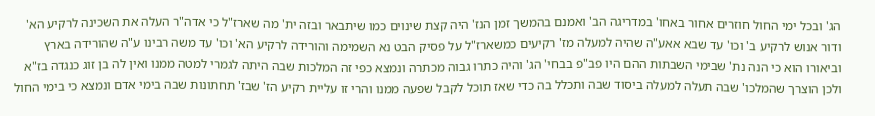הג' ובכל ימי החול חוזרים אחור באחו' במדריגה הב' ואמנם בהמשך זמן הנז' היה קצת שינוים כמו שיתבאר ובזה ית' מה שארז"ל כי אדה"ר העלה את השכינה לרקיע הא' ודור אנוש לרקיע ב' וכו' עד שבא אאע"ה שהיה למעלה מז' רקיעים כמשארז"ל על פסיק הבט נא השמימה והורידה לרקיע הא' וכו' עד משה רבינו ע"ה שהורידה בארץ וביאורו הוא כי הנה נת' שבימי השבתות ההם היו פב"פ בבחי' הג' והיה כתרו גבוה מכתרה ונמצא כפי זה המלכות שבה היתה לגמרי למטה ממנו ואין לה בן זוג כנגדה בז"א ולכן הוצרך שהמלכו' שבה תעלה למעלה ביסוד שבה ותכלל בה כדי שאז תוכל לקבל שפעה ממנו והרי זו עליית רקיע הז' שבז' תחתונות שבה בימי אדם ונמצא כי בימי החול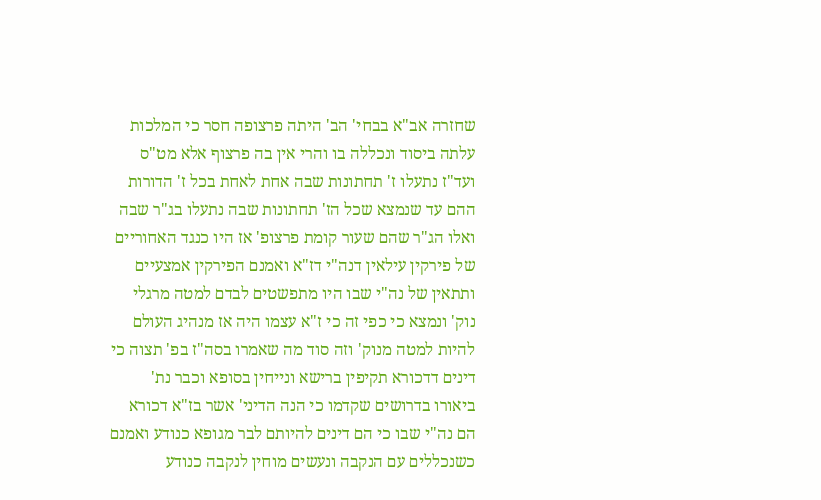שחזרה אב"א בבחי' הב' היתה פרצופה חסר כי המלכות עלתה ביסוד ונכללה בו והרי אין בה פרצוף אלא מט"ס ועד"ז נתעלו ז' תחתונות שבה אחת לאחת בכל ז' הדורות ההם עד שנמצא שכל הז' תחתונות שבה נתעלו בג"ר שבה ואלו הג"ר שהם שעור קומת פרצופ' אז היו כנגד האחוריים של פירקין עילאין דנה"י דז"א ואמנם הפירקין אמצעיים ותתאין של נה"י שבו היו מתפשטים לבדם למטה מרגלי נוק' ונמצא כי כפי זה כי ז"א עצמו היה אז מנהיג העולם להיות למטה מנוק' וזה סוד מה שאמרו בסה"ז בפ' תצוה כי דינים דדכורא תקיפין ברישא ונייחין בסופא וכבר נת' ביאורו בדרושים שקדמו כי הנה הדיני' אשר בז"א דכורא הם נה"י שבו כי הם דינים להיותם לבר מגופא כנודע ואמנם כשנכללים עם הנקבה ונעשים מוחין לנקבה כנודע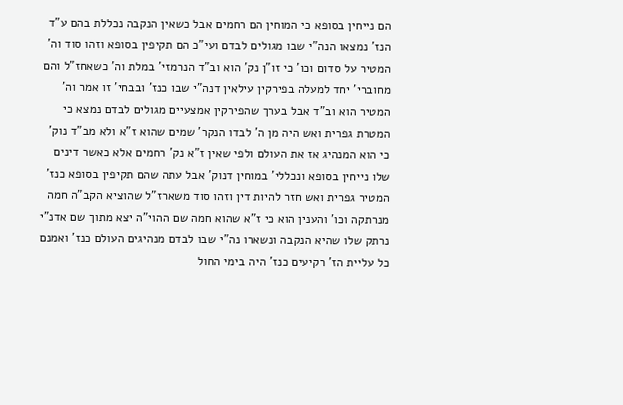הם נייחין בסופא כי המוחין הם רחמים אבל כשאין הנקבה נכללת בהם ע"ד הנז' נמצאו הנה"י שבו מגולים לבדם ועי"כ הם תקיפין בסופא וזהו סוד וה' המטיר על סדום וכו' כי זו"ן נק' הוא וב"ד הנרמזי' במלת וה' כשאחז"ל והם מחוברי' יחד למעלה בפירקין עילאין דנה"י שבו כנז' ובבחי' זו אמר וה' המטיר הוא וב"ד אבל בערך שהפירקין אמצעיים מגולים לבדם נמצא כי המטרת גפרית ואש היה מן ה' לבדו הנקר' שמים שהוא ז"א ולא מב"ד נוק' כי הוא המנהיג אז את העולם ולפי שאין ז"א נק' רחמים אלא כאשר דינים שלו נייחין בסופא ונכללי' במוחין דנוק' אבל עתה שהם תקיפין בסופא כנז' המטיר גפרית ואש חזר להיות דין וזהו סוד משארז"ל שהוציא הקב"ה חמה מנרתקה וכו' והענין הוא כי ז"א שהוא חמה שם ההוי"ה יצא מתוך שם אדנ"י נרתק שלו שהיא הנקבה ונשארו נה"י שבו לבדם מנהיגים העולם כנז' ואמנם כל עליית הז' רקיעים כנז' היה בימי החול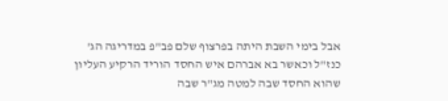אבל בימי השבת היתה בפרצוף שלם פב"פ במדריגה הג' כנז"ל וכאשר בא אברהם איש החסד הוריד הרקיע העליון שהוא החסד שבה למטה מג"ר שבה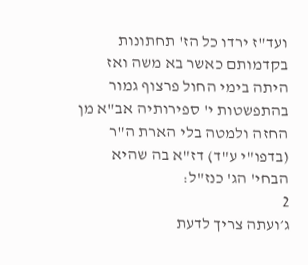ועד"ז ירדו כל הז' תחתונות בקדמותם כאשר בא משה ואז היתה בימי החול פרצוף גמור בהתפשטות י' ספירותיה אב"א מן החזה ולמטה בלי הארת ה"ר (בדפו"י ע"ד) דז"א בה שהיא הבחי' הג' כנז"ל:
2
ג׳ועתה צריך לדעת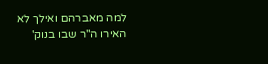למה מאברהם ואילך לא האירו ה"ר שבו בנוק'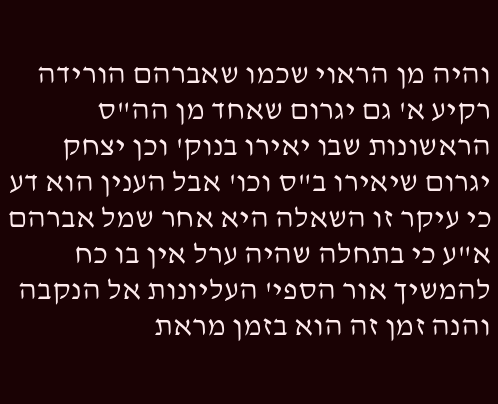והיה מן הראוי שכמו שאברהם הורידה רקיע א' גם יגרום שאחד מן הה"ס הראשונות שבו יאירו בנוק' וכן יצחק יגרום שיאירו ב"ס וכו' אבל הענין הוא דע כי עיקר זו השאלה היא אחר שמל אברהם א"ע כי בתחלה שהיה ערל אין בו כח להמשיך אור הספי' העליונות אל הנקבה והנה זמן זה הוא בזמן מראת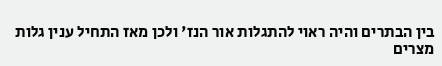בין הבתרים והיה ראוי להתגלות אור הנז' ולכן מאז התחיל ענין גלות מצרים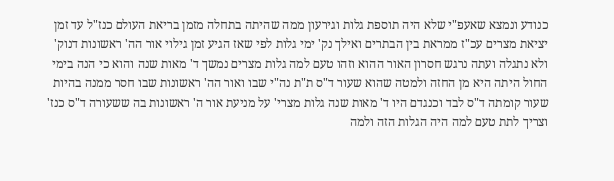כנודע ונמצא שאעפ"י שלא היה תוספת גלות וגירעון ממה שהיתה בתחלה מזמן בריאת העולם כנז"ל עד זמן יציאת מצרים עכ"ז ממראת בין הבתרים ואילך נק' ימי גלות לפי שאז הגיע זמן גילוי אור הה' ראשונות דנוק' ולא נתגלה ועתה נרגש חסרון האור ההוא וזהו טעם למה גלות מצרים נמשך ד' מאות שנה והוא כי הנה בימי החול היתה היא מן החזה ולמטה שהוא שעור ד"ס ת"ת נה"י שבו ואור הה' ראשונות שבו חסר ממנה בהיות שעור קומתה ד"ס לבד וכנגדם היו ד' מאות שנה גלות מצרי' על מניעת אור ה' ראשונות בה ששעורה ד"ס כנז' וצריך לתת טעם למה היה הגלות הזה ולמה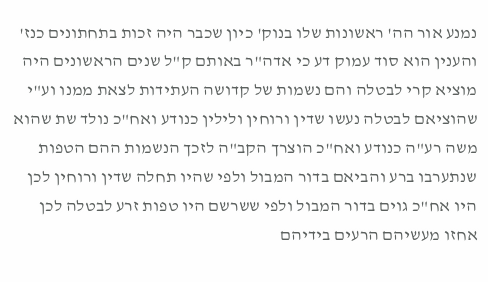נמנע אור הה' ראשונות שלו בנוק' כיון שכבר היה זכות בתחתונים כנז' והענין הוא סוד עמוק דע כי אדה"ר באותם ק"ל שנים הראשונים היה מוציא קרי לבטלה והם נשמות של קדושה העתידות לצאת ממנו וע"י שהוציאם לבטלה נעשו שדין ורוחין ולילין כנודע ואח"כ נולד שת שהוא משה רע"ה כנודע ואח"כ הוצרך הקב"ה לזכך הנשמות ההם הטפות שנתערבו ברע והביאם בדור המבול ולפי שהיו תחלה שדין ורוחין לכן היו אח"כ גוים בדור המבול ולפי ששרשם היו טפות זרע לבטלה לכן אחזו מעשיהם הרעים בידיהם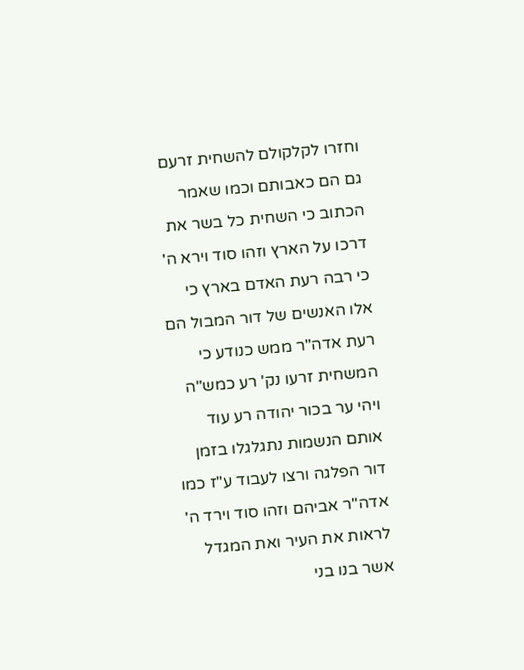וחזרו לקלקולם להשחית זרעם גם הם כאבותם וכמו שאמר הכתוב כי השחית כל בשר את דרכו על הארץ וזהו סוד וירא ה' כי רבה רעת האדם בארץ כי אלו האנשים של דור המבול הם רעת אדה"ר ממש כנודע כי המשחית זרעו נק' רע כמש"ה ויהי ער בכור יהודה רע עוד אותם הנשמות נתגלגלו בזמן דור הפלגה ורצו לעבוד ע"ז כמו אדה"ר אביהם וזהו סוד וירד ה' לראות את העיר ואת המגדל אשר בנו בני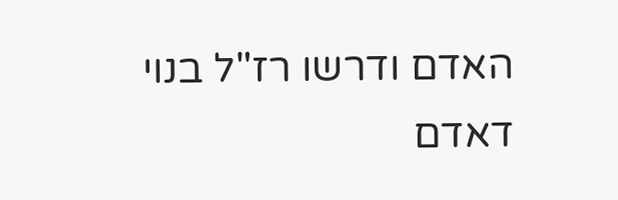האדם ודרשו רז"ל בנוי דאדם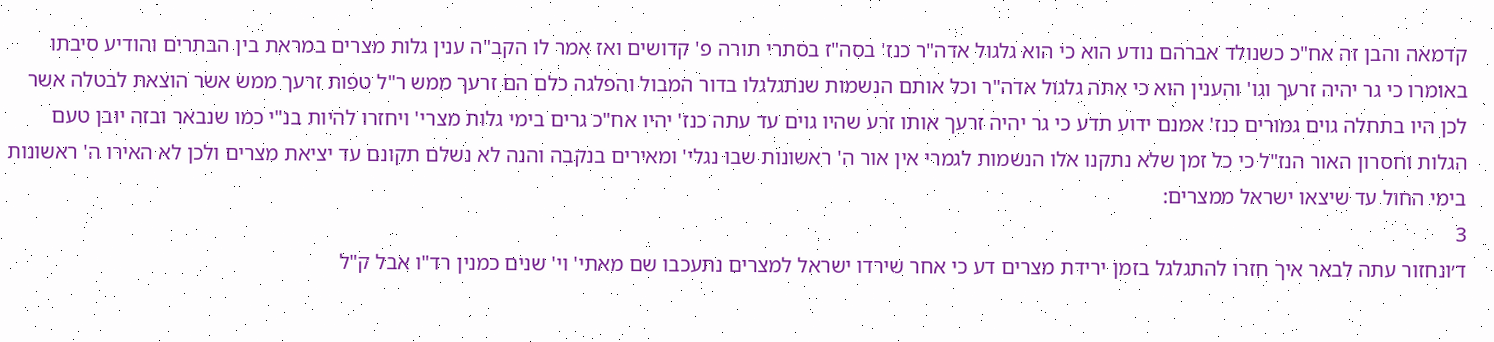קדמאה והבן זה אח"כ כשנולד אברהם נודע הוא כי הוא גלגול אדה"ר כנז' בסה"ז בסתרי תורה פ' קדושים ואז אמר לו הקב"ה ענין גלות מצרים במראת בין הבתרים והודיע סיבתו באומרו כי גר יהיה זרעך וגו' והענין הוא כי אתה גלגול אדה"ר וכל אותם הנשמות שנתגלגלו בדור המבול והפלגה כלם הם זרעך ממש ר"ל טפות זרעך ממש אשר הוצאת לבטלה אשר לכן היו בתחלה גוים גמורים כנז' אמנם ידוע תדע כי גר יהיה זרעך אותו זרע שהיו גוים עד עתה כנז' יהיו אח"כ גרים בימי גלות מצרי' ויחזרו להיות בנ"י כמו שנבאר ובזה יובן טעם הגלות וחסרון האור הנז"ל כי כל זמן שלא נתקנו אלו הנשמות לגמרי אין אור ה' ראשונות שבו נגלי' ומאירים בנקבה והנה לא נשלם תקונם עד יציאת מצרים ולכן לא האירו ה' ראשונות בימי החול עד שיצאו ישראל ממצרים:
3
ד׳ונחזור עתה לבאר איך חזרו להתגלגל בזמן ירידת מצרים דע כי אחר שירדו ישראל למצרים נתעכבו שם מאתי' וי' שנים כמנין רד"ו אבל ק"ל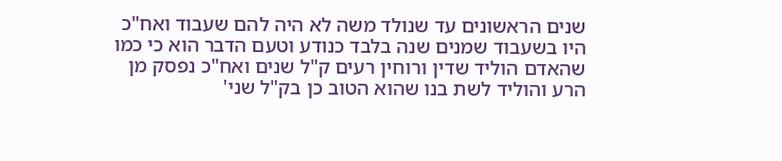שנים הראשונים עד שנולד משה לא היה להם שעבוד ואח"כ היו בשעבוד שמנים שנה בלבד כנודע וטעם הדבר הוא כי כמו שהאדם הוליד שדין ורוחין רעים ק"ל שנים ואח"כ נפסק מן הרע והוליד לשת בנו שהוא הטוב כן בק"ל שני'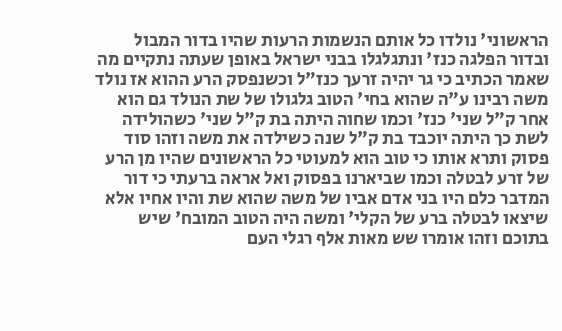הראשוני' נולדו כל אותם הנשמות הרעות שהיו בדור המבול ובדור הפלגה כנז' ונתגלגלו בבני ישראל באופן שעתה נתקיים מה שאמר הכתיב כי גר יהיה זרעך כנז"ל וכשנפסק הרע ההוא אז נולד משה רבינו ע"ה שהוא בחי' הטוב גלגולו של שת הנולד גם הוא אחר ק"ל שני' כנז' וכמו שחוה היתה בת ק"ל שני' כשהולידה לשת כך היתה יוכבד בת ק"ל שנה כשילדה את משה וזהו סוד פסוק ותרא אותו כי טוב הוא למעוטי כל הראשונים שהיו מן הרע של זרע לבטלה וכמו שביארנו בפסוק ואל אראה ברעתי כי דור המדבר כלם היו בני אדם אביו של משה שהוא שת והיו אחיו אלא שיצאו לבטלה ברע של הקלי' ומשה היה הטוב המובח' שיש בתוכם וזהו אומרו שש מאות אלף רגלי העם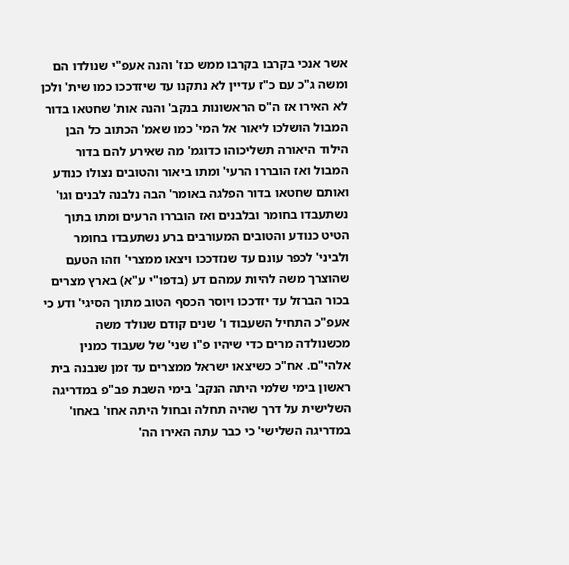אשר אנכי בקרבו בקרבו ממש כנז' והנה אעפ"י שנולדו הם ומשה ג"כ עם כ"ז עדיין לא נתקנו עד שיזדככו כמו שית' ולכן לא האירו אז ה"ס הראשונות בנקב' והנה אות' שחטאו בדור המבול הושלכו ליאור אל המי' כמו שאמ' הכתוב כל הבן הילוד היאורה תשליכוהו כדוגמ' מה שאירע להם בדור המבול ואז הובררו הרעי' ומתו ביאור והטובים נצולו כנודע ואותם שחטאו בדור הפלגה באומר' הבה נלבנה לבנים וגו' נשתעבדו בחומר ובלבנים ואז הובררו הרעים ומתו בתוך הטיט כנודע והטובים המעורבים ברע נשתעבדו בחומר ולביני' לכפר עונם עד שנזדככו ויצאו ממצרי' וזהו הטעם שהוצרך משה להיות עמהם דע (בדפו"י ע"א) בארץ מצרים בכור הברזל עד יזדככו ויוסר הכסף הטוב מתוך הסיגי' ודע כי אעפ"כ התחיל השעבוד ו' שנים קודם שנולד משה מכשנולדה מרים כדי שיהיו פ"ו שני' של שעבוד כמנין אלהי"ם. אח"כ כשיצאו ישראל ממצרים עד זמן שנבנה בית ראשון בימי שלמי היתה הנקב' בימי השבת פב"פ במדריגה השלישית על דרך שהיה תחלה ובחול היתה אחו' באחו' במדריגה השלישי' כי כבר עתה האירו הה'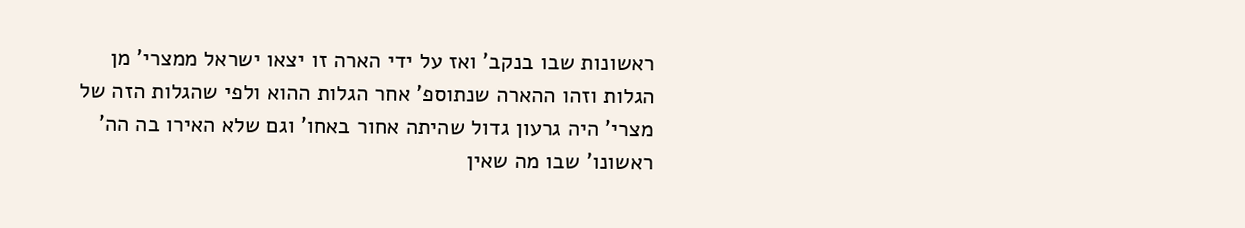ראשונות שבו בנקב' ואז על ידי הארה זו יצאו ישראל ממצרי' מן הגלות וזהו ההארה שנתוספ' אחר הגלות ההוא ולפי שהגלות הזה של מצרי' היה גרעון גדול שהיתה אחור באחו' וגם שלא האירו בה הה' ראשונו' שבו מה שאין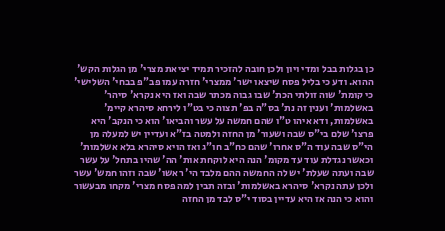כן בגלות בבל ומדי ויון ולכן חובה להזכיר תמיד יציאת מצרי' מן הגלות הקש' ההוא. ודע כי בליל פסח שיצאו ישר' ממצרי' חזרה עמו פב"פ בבחי' השלישי' כי קומת' שוה זולתי הכת' שבו גבוה מכתר שבה ואז היא נקרא' סיהר' באשלמות' וענין זה נת' בס"ה בפ' תצוה כי בט"ו לירחא סיהרא קיימ' באשלמות, ודא איהו ט"ו שהם חמשה על עשר והביאו' הוא כי הנקב' היא פרצו' שלם בי"ס שבה ושעור' מן החזה ולמטה בז"א ועדיין יש למעלה מן הי"ס שבה עוד ה"ס אחרו' שהם כח"ב חו"ג ואז הויא סיהרא בלא אשלמות' וכאשר נגדלת עוד עד מקומ' הנה היא לוקחת אות' הה' שהיו בתחל' על עשר שבה ועתה שעלת' יש לה החמשה ההם מלבד הי' ראשו' שבה וזהו חמש' עשר ולכן עתה נקרא' סיהרא באשלמות' ובזה תבין למה פסח מצרי' מקחו מבעשור והוא כי הנה אז היא עדיין בסוד י"ס לבד מן החזה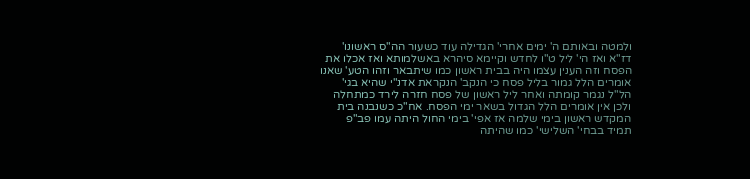ולמטה ובאותם ה' ימים אחרי' הגדילה עוד כשעור הה"ס ראשונו' דז"א ואז הי' ליל ט"ו לחדש וקיימא סיהרא באשלמותא ואז אכלו את הפסח וזה הענין עצמו היה בבית ראשון כמו שיתבאר וזהו הטע' שאנו אומרים הלל גמור בליל פסח כי הנקב' הנקראת אדנ"י שהיא בגי' הל"ל נגמר קומתה ואחר ליל ראשון של פסח חזרה לירד כמתחלה ולכן אין אומרים הלל הגדול בשאר ימי הפסח. אח"כ כשנבנה בית המקדש ראשון בימי שלמה אז אפי' בימי החול היתה עמו פב"פ תמיד בבחי' השלישי' כמו שהיתה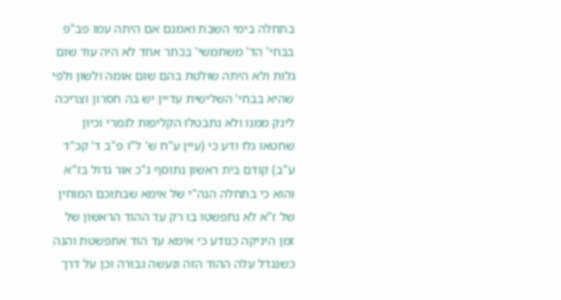בתחלה בימי השבת ואמנם אם היתה עמו פב"פ בבחי' הד' משתמשי' בכתר אחד לא היה עוד שום גלות ולא היתה שולטת בהם שום אומה ולשון ולפי שהיא בבחי' השלישית עדיין יש בה חסרון וצריכה לינק ממנו ולא נתבטלו הקליפות לגמרי וכיון שחטאו גלו ודע כי (עיין ע"ח ש' ל"ו פ"ב ד' קכ"ד ע"ב) קודם בית ראשון נתוסף ג"כ אור גדול בז"א והוא כי בתחלה הנה"י של אימא שבתוכם המוחין של ז"א לא נתפשטו בו רק עד ההוד הראשון של זמן היניקה כנודע כי אימא עד הוד אתפשטת והנה כשנגדל עלה ההוד הזה ונעשה גבורה וכן על דרך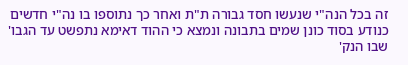זה בכל הנה"י שנעשו חסד גבורה ת"ת ואחר כך נתוספו בו נה"י חדשים כנודע בסוד כונן שמים בתבונה ונמצא כי ההוד דאימא נתפשט עד הגבו' שבו הנק'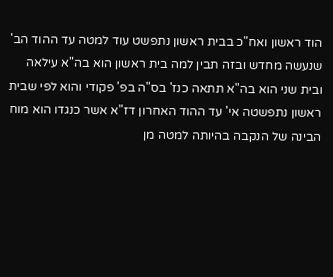הוד ראשון ואח"כ בבית ראשון נתפשט עוד למטה עד ההוד הב' שנעשה מחדש ובזה תבין למה בית ראשון הוא בה"א עילאה ובית שני הוא בה"א תתאה כנז' בס"ה בפ' פקודי והוא לפי שבית ראשון נתפשטה אי' עד ההוד האחרון דז"א אשר כנגדו הוא מוח הבינה של הנקבה בהיותה למטה מן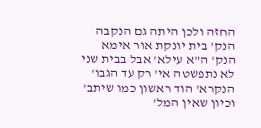החזה ולכן היתה גם הנקבה הנק' בית יונקת אור אימא הנק' ה"א עילא' אבל בבית שני לא נתפשטה אי' רק עד הגבו' הנקרא' הוד ראשון כמו שיתב' וכיון שאין המל'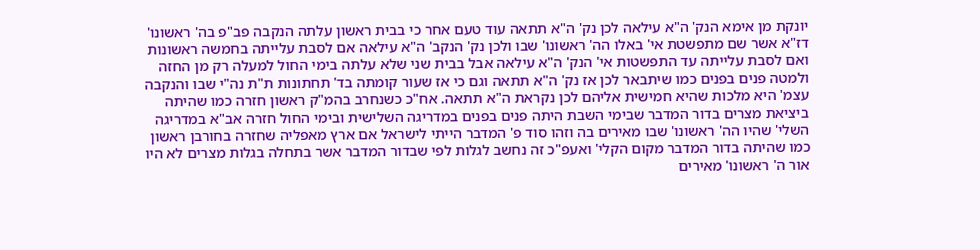יונקת מן אימא הנק' ה"א עילאה לכן נק' ה"א תתאה עוד טעם אחר כי בבית ראשון עלתה הנקבה פב"פ בה' ראשונו' דז"א אשר שם מתפשטת אי' באלו הה' ראשונו' שבו ולכן נק' הנקב' ה"א עילאה אם לסבת עלייתה בחמשה ראשונות ואם לסבת עלייתה עד התפשטות אי' הנק' ה"א עילאה אבל בבית שני שלא עלתה בימי החול למעלה רק מן החזה ולמטה פנים בפנים כמו שיתבאר לכן אז נק' ה"א תתאה וגם כי אז שעור קומתה בד' תחתונות ת"ת נה"י שבו והנקבה עצמ' היא מלכות שהיא חמישית אליהם לכן נקראת ה"א תתאה. אח"כ כשנחרב בהמ"ק ראשון חזרה כמו שהיתה ביציאת מצרים בדור המדבר שבימי השבת היתה פנים בפנים במדריגה השלישית ובימי החול חזרה אב"א במדריגה השלי' שהיו הה' ראשונו' שבו מאירים בה וזהו סוד פ' המדבר הייתי לישראל אם ארץ מאפליה שחזרה בחורבן ראשון כמו שהיתה בדור המדבר מקום הקלי' ואעפ"כ זה נחשב לגלות לפי שבדור המדבר אשר בתחלה בגלות מצרים לא היו אור ה' ראשונו' מאירים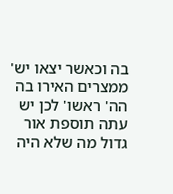בה וכאשר יצאו יש' ממצרים האירו בה הה' ראשו' לכן יש עתה תוספת אור גדול מה שלא היה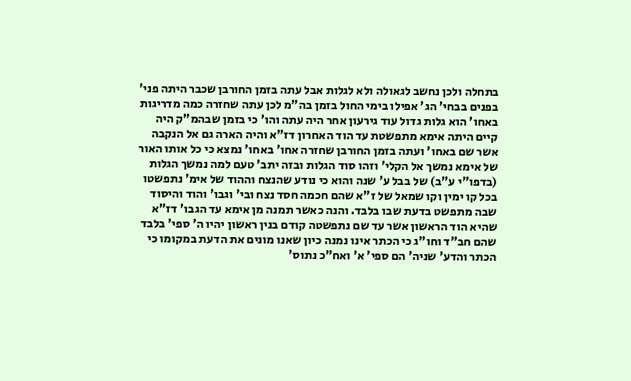בתחלה ולכן נחשב לגאולה ולא לגלות אבל עתה בזמן החורבן שכבר היתה פני' בפנים בבחי' הג' אפילו בימי החול בזמן בה"מ לכן עתה שחזרה כמה מדריגות באחו' הוא גלות גדול עוד גירעון אחר היה עתה והו' כי בזמן שבהמ"ק היה קיים היתה אימא מתפשטת עד הוד האחרון דז"א והיה הארה גם אל הנקבה אשר שם באחו' ועתה בזמן החורבן שחזרה אחו' באחו' נמצא כי כל אותו האור של אימא נמשך אל הקלי' וזהו סוד הגלות ובזה יתב' טעם למה נמשך הגלות (בדפו"י ע"ב) של בבל ע' שנה והוא כי נודע שהנצח וההוד של אימ' נתפשטו בכל קו ימין וקו שמאל של ז"א שהם חכמה חסד נצח ובי' וגבו' והוד והיסוד שבה מתפשט בדעת שבו בלבד. והנה כאשר תמנה מן אימא עד הגבו' דז"א שהיא הוד הראשון אשר עד שם נתפשטה קודם בנין ראשון יהיו ה' ספי' בלבד שהם חב"ד וחו"ג כי הכתר אינו נמנה כיון שאנו מונים את הדעת במקומו כי הכתר והדע' שניה' הם ספי' א' ואח"כ נתוס'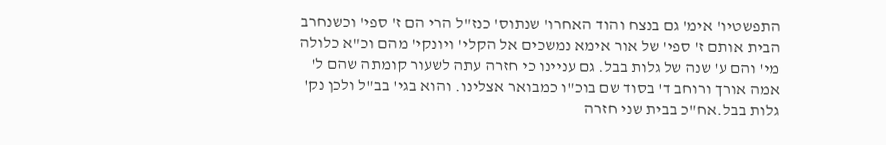התפשטיו' אימ' גם בנצח והוד האחרו' שנתוס' כנז"ל הרי הם ז' ספי' וכשנחרב הבית אותם ז' ספי' של אור אימא נמשכים אל הקלי' ויונקי' מהם וכ"א כלולה מי' והם ע' שנה של גלות בבל. גם עניינו כי חזרה עתה לשעור קומתה שהם ל' אמה אורך ורוחב ד' בסוד שם בוכ"ו כמבואר אצלינו. והוא בגי' בב"ל ולכן נק' גלות בבל.אח"כ בבית שני חזרה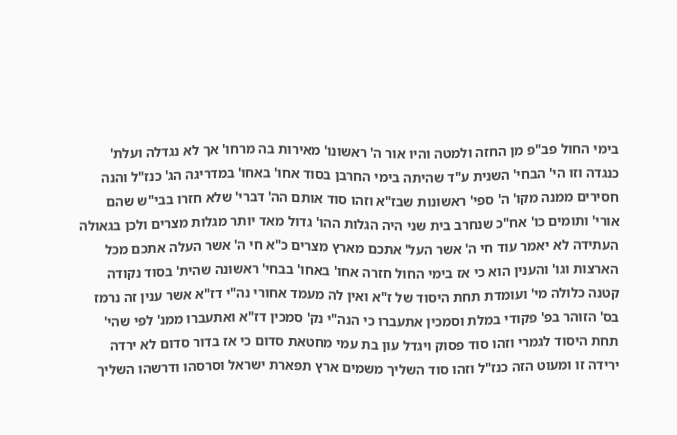בימי החול פב"פ מן החזה ולמטה והיו אור ה' ראשונו' מאירות בה מרחו' אך לא נגדלה ועלת' כנגדה וזו הי' הבחי' השנית ע"ד שהיתה בימי החרבן בסוד אחו' באחו' במדריגה הג' כנז"ל והנה חסירים ממנה מקו' ה' ספי' ראשונות שבז"א וזהו סוד אותם הה' דברי' שלא חזרו בבי"ש שהם אורי' ותומים כו' אח"כ שנחרב בית שני היה הגלות ההו' גדול מאד יותר מגלות מצרים ולכן בגאולה העתידה לא יאמר עוד חי ה' אשר העל' אתכם מארץ מצרים כ"א חי ה' אשר העלה אתכם מכל הארצות וגו' והענין הוא כי אז בימי החול חזרה אחו' באחו' בבחי' ראשונה שהית' בסוד נקודה קטנה כלולה מי' ועומדת תחת היסוד של ז"א ואין לה מעמד אחורי נה"י דז"א אשר ענין זה נרמז בס' הזוהר בפ' פקודי במלת וסמכין אתעברו כי הנה"י נק' סמכין דז"א ואתעברו ממנ' לפי שהי' תחת היסוד לגמרי וזהו סוד פסוק ויגדל עון בת עמי מחטאת סדום כי אז בדור סדום לא ירדה ירידה זו ומעוט הזה כנז"ל וזהו סוד השליך משמים ארץ תפארת ישראל וסרסהו ודרשהו השליך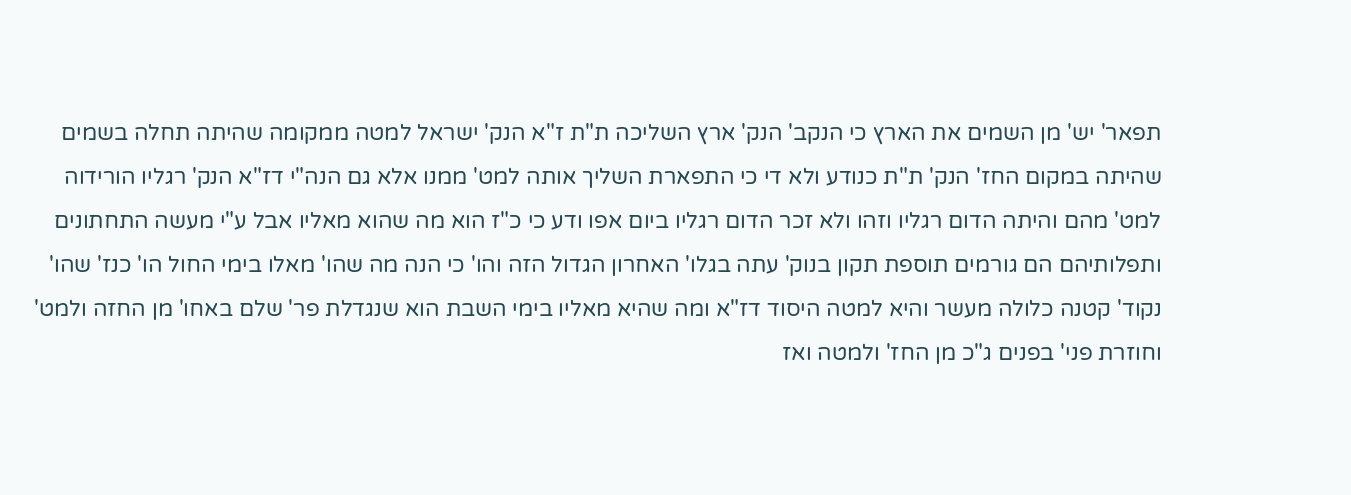תפאר' יש' מן השמים את הארץ כי הנקב' הנק' ארץ השליכה ת"ת ז"א הנק' ישראל למטה ממקומה שהיתה תחלה בשמים שהיתה במקום החז' הנק' ת"ת כנודע ולא די כי התפארת השליך אותה למט' ממנו אלא גם הנה"י דז"א הנק' רגליו הורידוה למט' מהם והיתה הדום רגליו וזהו ולא זכר הדום רגליו ביום אפו ודע כי כ"ז הוא מה שהוא מאליו אבל ע"י מעשה התחתונים ותפלותיהם הם גורמים תוספת תקון בנוק' עתה בגלו' האחרון הגדול הזה והו' כי הנה מה שהו' מאלו בימי החול הו' כנז' שהו' נקוד' קטנה כלולה מעשר והיא למטה היסוד דז"א ומה שהיא מאליו בימי השבת הוא שנגדלת פר' שלם באחו' מן החזה ולמט' וחוזרת פני' בפנים ג"כ מן החז' ולמטה ואז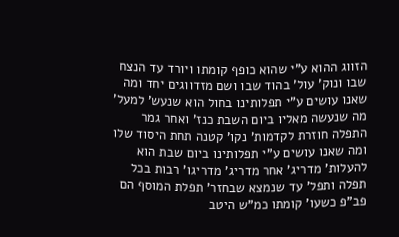הזווג ההוא ע"י שהוא כופף קומתו ויורד עד הנצח שבו ונוק' עול' בהוד שבו ושם מזדווגים יחד ומה שאנו עושים ע"י תפלותינו בחול הוא שנעש' למעל' מה שנעשה מאליו ביום השבת כנז' ואחר גמר התפלה חוזרת לקדמות' נקו' קטנה תחת היסוד שלו ומה שאנו עושים ע"י תפלותינו ביום שבת הוא להעלות' מדריג' אחר מדריג' מדריגו' רבות בכל תפלה ותפל' עד שנמצא שבחזר' תפלת המוסף הם פב"פ כשעו' קומתו כמ"ש היטב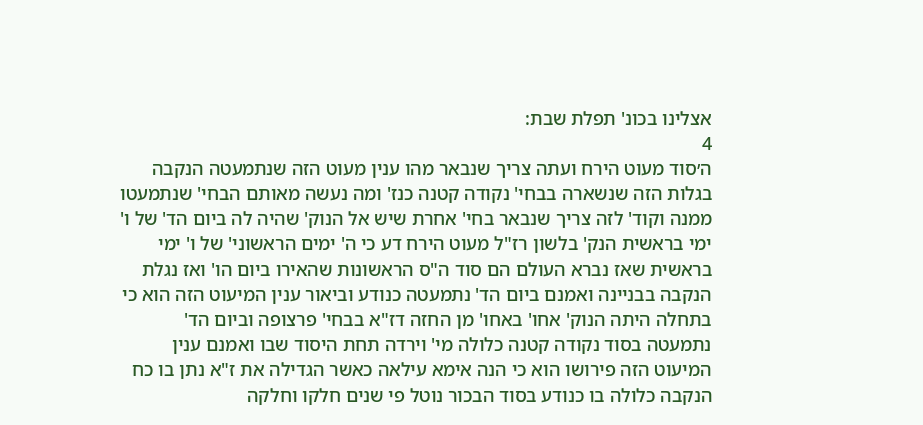אצלינו בכונ' תפלת שבת:
4
ה׳סוד מעוט הירח ועתה צריך שנבאר מהו ענין מעוט הזה שנתמעטה הנקבה בגלות הזה שנשארה בבחי' נקודה קטנה כנז' ומה נעשה מאותם הבחי' שנתמעטו ממנה וקוד' לזה צריך שנבאר בחי' אחרת שיש אל הנוק' שהיה לה ביום הד' של ו' ימי בראשית הנק' בלשון רז"ל מעוט הירח דע כי ה' ימים הראשוני' של ו' ימי בראשית שאז נברא העולם הם סוד ה"ס הראשונות שהאירו ביום הו' ואז נגלת הנקבה בבניינה ואמנם ביום הד' נתמעטה כנודע וביאור ענין המיעוט הזה הוא כי בתחלה היתה הנוק' אחו' באחו' מן החזה דז"א בבחי' פרצופה וביום הד' נתמעטה בסוד נקודה קטנה כלולה מי' וירדה תחת היסוד שבו ואמנם ענין המיעוט הזה פירושו הוא כי הנה אימא עילאה כאשר הגדילה את ז"א נתן בו כח הנקבה כלולה בו כנודע בסוד הבכור נוטל פי שנים חלקו וחלקה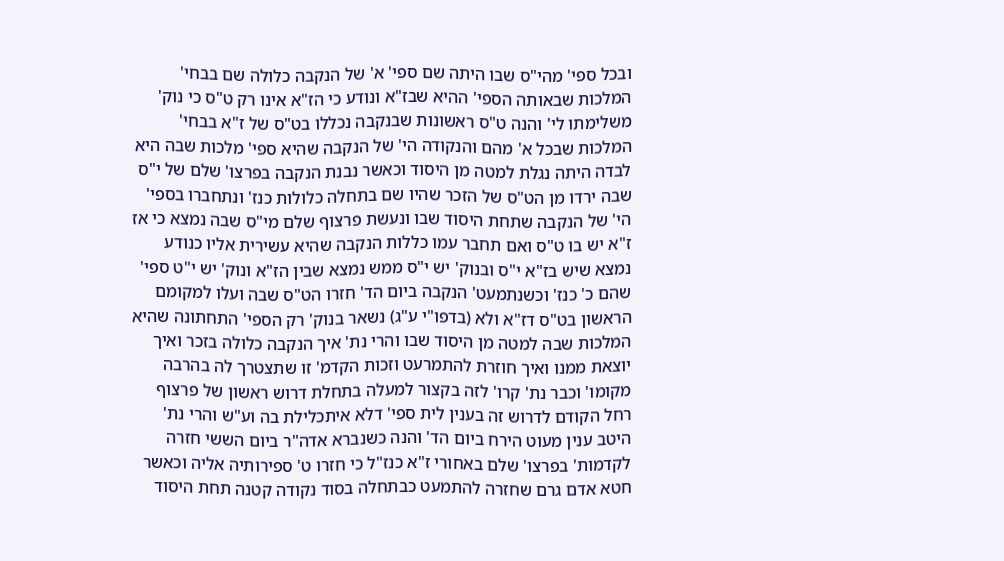ובכל ספי' מהי"ס שבו היתה שם ספי' א' של הנקבה כלולה שם בבחי' המלכות שבאותה הספי' ההיא שבז"א ונודע כי הז"א אינו רק ט"ס כי נוק' משלימתו לי' והנה ט"ס ראשונות שבנקבה נכללו בט"ס של ז"א בבחי' המלכות שבכל א' מהם והנקודה הי' של הנקבה שהיא ספי' מלכות שבה היא לבדה היתה נגלת למטה מן היסוד וכאשר נבנת הנקבה בפרצו' שלם של י"ס שבה ירדו מן הט"ס של הזכר שהיו שם בתחלה כלולות כנז' ונתחברו בספי' הי' של הנקבה שתחת היסוד שבו ונעשת פרצוף שלם מי"ס שבה נמצא כי אז ז"א יש בו ט"ס ואם תחבר עמו כללות הנקבה שהיא עשירית אליו כנודע נמצא שיש בז"א י"ס ובנוק' יש י"ס ממש נמצא שבין הז"א ונוק' יש י"ט ספי' שהם כ' כנז' וכשנתמעט' הנקבה ביום הד' חזרו הט"ס שבה ועלו למקומם הראשון בט"ס דז"א ולא (בדפו"י ע"ג) נשאר בנוק' רק הספי' התחתונה שהיא המלכות שבה למטה מן היסוד שבו והרי נת' איך הנקבה כלולה בזכר ואיך יוצאת ממנו ואיך חוזרת להתמרעט וזכות הקדמ' זו שתצטרך לה בהרבה מקומו' וכבר נת' קרו' לזה בקצור למעלה בתחלת דרוש ראשון של פרצוף רחל הקודם לדרוש זה בענין לית ספי' דלא איתכלילת בה וע"ש והרי נת' היטב ענין מעוט הירח ביום הד' והנה כשנברא אדה"ר ביום הששי חזרה לקדמות' בפרצו' שלם באחורי ז"א כנז"ל כי חזרו ט' ספירותיה אליה וכאשר חטא אדם גרם שחזרה להתמעט כבתחלה בסוד נקודה קטנה תחת היסוד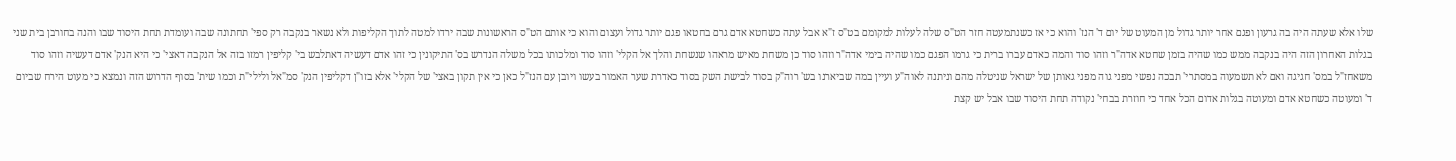שלו אלא שעתה היה בה גרעון ופגם אחר יותר גדול מן המעוט של יום ד' הנז' והוא כי אז כשנתמעטה חזר הט"ס שלה לעלות למקומם בט"ס ז"א אבל עתה כשחטא אדם גרם בחטאו פגם יותר גדול ועצום והוא כי אותם הט"ס הראשונות שבה ירדו למטה לתוך הקליפות ולא נשאר בנקבה רק ספי' תחתונה שבה ועומדת תחת היסוד שבו והנה בחורבן בית שני בגלות האחרון הזה היה בנקבה ממש כמו שהיה בזמן שחטא אדה"ר וזהו סוד והמה כאדם עברו ברית כי גרמו הפגם כמו שהיה בימי אדה"ר וזהו סוד כן משחת מאיש מראהו שנשחת והלך אל הקלי' וזהו סוד ומלכותו בכל משלה הנדרש בס' התיקונין כי זהו אדם דעשיה דאתלבש בי' קליפין רמזו בזה אל הנקבה דאצי' כי היא הנק' אדם דעשיה וזהו סוד משאחז"ל במס' חגיגה ואם לא תשמעוה במסתרי' תבכה נפשי מפני גוה מפני גאותן של ישראל שניטלה מהם וניתנה לאוה"ע ועיין במה שביארנו בש' רוה"ק בסוד לבישת השק בסוד כאדרת שער האמור בעשו ויובן עם הנז"ל כאן כי אין תקון באצי' של הקלי' אלא בזו"ן דקליפין הנק' סמ"אל ולילי"ת וכמו שית' בסוף הדרוש הזה ונמצא כי מעוט הירח שביום ד' ומעוטה כשחטא אדם ומעוטה בגלות אדום הכל אחד כי חוזרת בבחי' נקודה תחת היסוד שבו אבל יש קצת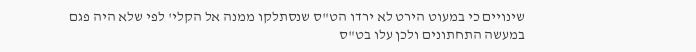שינויים כי במעוט הירט לא ירדו הט"ס שנסתלקו ממנה אל הקלי' לפי שלא היה פגם במעשה התחתונים ולכן עלו בט"ס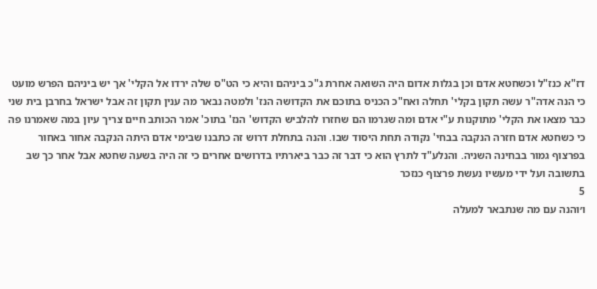דז"א כנז"ל וכשחטא אדם וכן בגלות אדום היה השואה אחרת ג"כ ביניהם והיא כי הט"ס שלה ירדו אל הקלי' אך יש ביניהם הפרש מועט כי הנה אדה"ר עשה תקון בקלי' תחלה ואח"כ הכניס בתוכם את הקדושה הנז' ולמטה נבאר מה ענין תקון זה אבל ישראל בחרבן בית שני כבר מצאו את הקלי' מתוקנות ע"י אדם ומה שגרמו הם שחזרו להלביש הקדוש' הנז' בתוכ' אמר הכותב חיים צריך עיון במה שאמרנו פה כי כשחטא אדם חזרה הנקבה בבחי' נקודה תחת היסוד שבו. והנה בתחלת דרוש זה כתבנו שבימי אדם היתה הנקבה אחור באחור בפרצוף גמור בבחינה השניה. והנלע"ד לתרץ הוא כי דבר זה כבר ביארתיו בדרושים אחרים כי זה היה בשעה שחטא אבל אחר כך שב בתשובה ועל ידי מעשיו נעשת פרצוף כנזכר
5
ו׳והנה עם מה שנתבאר למעלה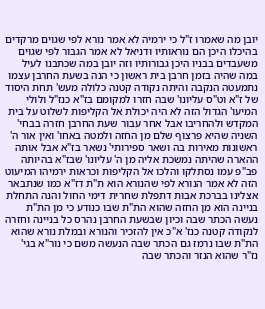יובן מה שאמרו ז"ל כי ירמיה לא אמר נורא לפי שגוים מרקדים בהיכלו היכן הם נוראותיו ודניאל לא אמר הגבור לפי שגוים משעבדים בבניו היכן גבורותיו וזה יובן במה שכתבנו לעיל במה שהיה בזמן חרבן בית ראשון כי הנה בשעת החרבן עצמו נתמעטה הנקבה והיתה נקודה קטנה כלולה מעש' תחת היסוד של ז"א וט"ס עליונו' שבה חזרו למקומם בז"א כנז"ל ולולי המיעו' הגדול הזה לא היה יכולת אל הקליפות לשלוט על בית המקדש ולהחריבו אבל אחר עבור שעת החרבן חזרה בבחי' השניה שהיא פרצוף שלם מן החזה ולמטה באחו' ואין אור ה' ראשונות מאירות בה ושאר ספירותי' נשאר בז"א אבל אותה ההארה שהיתה נמשכת אליה מן ה' עליונו' שבז"א בהיותה פב"פ עמו נסתלקו והלכו אל הקליפות וכראות ירמיהו המיעוט הזה לא אמר הנורא לפי שהנורא הוא ת"ת דז"א כמו שנתבאר אצלינו בברכת אבות דתפלת שחרית דימי החול והנה התחלת בניינה הוא מן החזה שהוא הת"ת שבו כנודע כי מן הת"ת נעשה הכתר שבה וכיון שבשעת החרבן נהרס כל בניינה וחזרה לנקודה קטנה כנז' א"כ אין להזכיר והנורא ובמלת נורא שהוא הת"ת שבו נרמז גם הכתר שבה הנעשה משם כי נור"א בגי' נז"ר שהוא הנזר והכתר שבה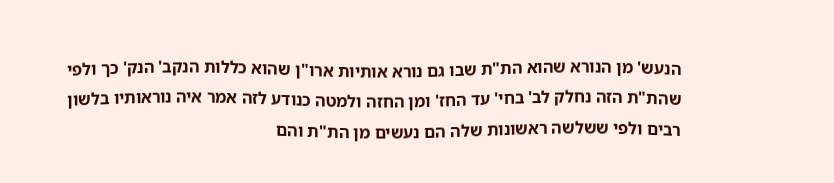הנעש' מן הנורא שהוא הת"ת שבו גם נורא אותיות ארו"ן שהוא כללות הנקב' הנק' כך ולפי שהת"ת הזה נחלק לב' בחי' עד החז' ומן החזה ולמטה כנודע לזה אמר איה נוראותיו בלשון רבים ולפי ששלשה ראשונות שלה הם נעשים מן הת"ת והם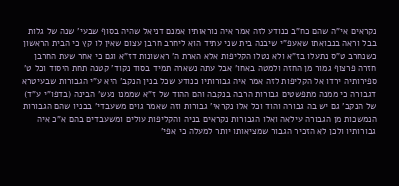נקראים אי"ה שהם כח"ב כנודע לזה אמר איה נוראותיו אמנם דניאל שהיה בסוף שבעי' שנה של גלות בבל וראה בנבואתו שאעפ"י שיבנה בית שני עתיד הוא ליחרב חרבן עצום שאין לו קץ כי הבית הראשון כשנחרב ט"ס נתעלו בז"א ולא נטלו הקליפות אלא הארת ה' ראשונות דז"א וגם כי אחר שעת החרבן חזרה פרצוף גמור מן החזה ולמטה באחו' אבל עתה נשארה תמיד בסוד נקוד' קטנה תחת היסוד וכל ט' ספירותיה ירדו אל הקליפות לזה אמר איה גבורותיו כנודע שכל בנין הנקב' היא ע"י הגבורות שבעיטרא דגבורה כי ממנה מתפשטים גבורות הרבה בנקבה והם ההוד של ז"א שממנו נעש' הבינה (בדפו"י ע"ד) של הנקב' גם יש בה גבורה והוד וכל אלו נקראי' גבורות וזה שאמר גוים משעבדי' בבניו שהם הגבורות הנמשכות מן הגבורה עילאה ואלו הגבורות נקראים בניה והקליפות עולים ומשעבדים בהם א"כ איה גבורותיו ולכן לא הזכיר הגבור שמציאותו יותר למעלה כי אפי'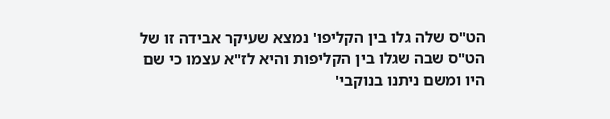הט"ס שלה גלו בין הקליפו' נמצא שעיקר אבידה זו של הט"ס שבה שגלו בין הקליפות והיא לז"א עצמו כי שם היו ומשם ניתנו בנוקבי'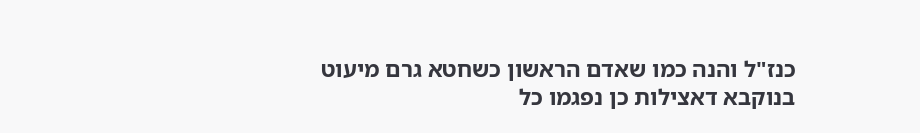כנז"ל והנה כמו שאדם הראשון כשחטא גרם מיעוט בנוקבא דאצילות כן נפגמו כל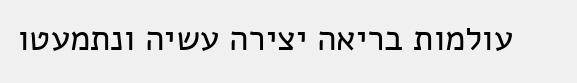עולמות בריאה יצירה עשיה ונתמעטו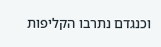וכנגדם נתרבו הקליפות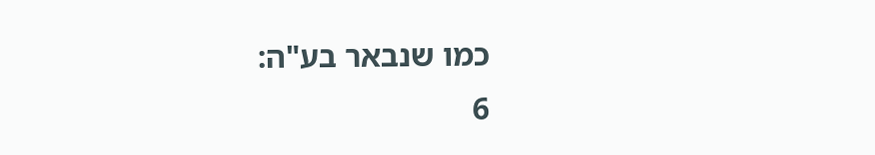כמו שנבאר בע"ה:
6